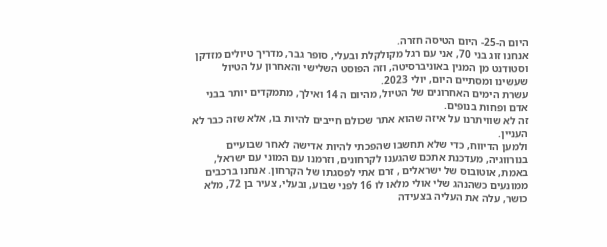היום ה-25- היום הטיסה חזרה.
אנחנו זוג בני 70, אני עם רגל מקולקלת ובעלי, סופר גבר, מדריך טיולים מזדקן וסטודנט מן המנין באוניברסיטה, וזה הפוסט השלישי והאחרון על הטיול שעשינו ומסתיים היום, יולי 2023.
עשרת הימים האחרונים של הטיול, מהיום ה 14 ואילך, מתמקדים יותר בבני אדם ופחות בנופים.
זה לא שוויתרנו על איזה שהוא אתר שכולם חייבים להיות בו, אלא שזה כבר לא העניין.
ולמען הדיווח, כדי שלא תחשבו שהפכתי להיות אדישה לאחר שבועיים בנורווגיה, מעדכנת אתכם שהגענו לקרחונים, וזרמנו עם המוני עם ישראל, באמת, אוטובוס של ישראלים , זרם אתי לפסגתו של הקרחון. אנחנו ברכבים ממונעים כשהנהג שלי אולי מלאו לו 16 לפני שבוע, ובעלי, צעיר בן 72, מלא כושר, עלה את העליה בצעידה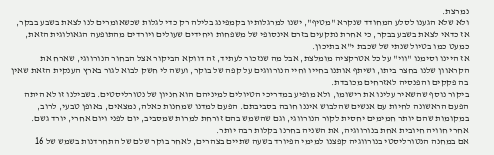נמרצת.
ולא שלא הגענו לסלע המחודד שנקרא "מטיף", ישנו למרגלותיו בקמפינג בלילה רק כדי לגלות שכשאומרים לנו לצאת בשבע בבקר, אז כדאי לצאת בשבע בבקר, כי אחרת נתקעים בזרם אינסופי של משפחות ויחידים שעולים ויורדים מהתופעה הגאולוגית הזאת, כמעט כמו בטיול שנתי של שכבת י"א בתיכון.
אז היינו וסימנו "ווי" על כל אטרקציה מומלצת, אבל מה שנזכור לעתיד, זה דווקא הביקור אצל הבחור הנורווגי, שארח את הקראוון שלנו בחצר ביתו, ושיתף אותנו בחייו וחיי הנורווגים על קפה של בוקר, ועשה לי חשק לבוא לגור בארץ הענקית הזאת שאין בה פקקים והפנסיה לאזרחים מכובדת.
ביקור נוסף שהשאיר עלינו את רישומו, ולא מופיע במדריכי הטיולים למיניהם הוא חניון של נטורליסטים. בשבילנו זו לא היתה הפעם הראשונה לחיות עם אנשים שהלבוש איננו חובה בסביבתם. הפעם למדנו שמחנות כאלה, נמצאים, באופן טבעי, לרוב, במקומות שהם יותר חמימים יחסית לקור הנורווגי, וגם שהשמש בהם זורחת למרות שמסביב, יום לפני ויום אחרי, יורד גשם.
אחרי חוויה חיובית אחת בנורווגיה, את השניה בחרנו בקלות רבה יותר.
אם במחנה הנטורליסטי בנורווגיה קפצנו למימי הפיורד בשעה שתיים בצהרים, לאחר בוקר שלם של התחרדנות בשמש של 16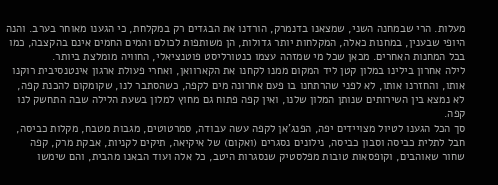מעלות. הרי שבמחנה השני, שמצאנו בדנמרק, הורדנו את הבגדים רק במקלחת, כי הגענו מאוחר בערב. והנה היופי שבענין, במחנות כאלה, המקלחות יותר גדולות, הן משותפות לכולם והמים החמים אינם בהקצבה, כמו בכל המחנות האחרים. מכאן שכל מי שמזהה עצמו כנטורליסט פוטנציאלי, החוויה מומלצת ביותר.
לילה אחרון בילינו במלון קטן ליד המקום ממנו לקחנו את הקארוואן, ואחרי פעולת ארגון אינטנסיבית רוקנו אותו, והחזרנו אותו, לא לפני שהרתחנו בו פעם אחרונה מים לקפה, כשהסתבר לנו, שקומקום להכנת קפה, לא נמצא בין השירותים שנותן המלון שלנו, ואין קפה פתוח גם מחוץ למלון בשעת הלילה שבה התחשק לנו קפה.
סך הכל הגענו לטיול מצויידים יפה, הפנג'אן לקפה עשה עבודה, סמרטוטים, מגבות מטבח, מקלות כביסה, חבל לתלית כביסה וסבון כביסה, נילונים נסגרים (ואקום) של איקיאה, תיקים לקניות, אבקת מרק, קפה שחור שאוהבים, וקופסאות טובות מפלסטיק שנסגרות היטב, כל אלה ועוד הבאנו מהבית, והם שימשו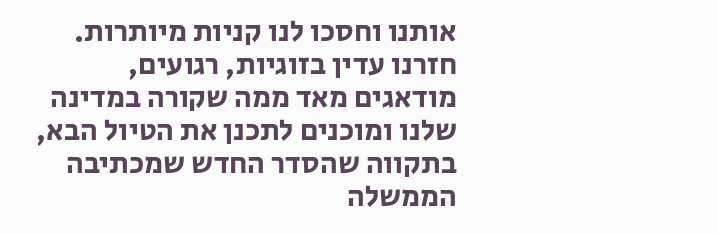אותנו וחסכו לנו קניות מיותרות.
חזרנו עדין בזוגיות, רגועים, מודאגים מאד ממה שקורה במדינה שלנו ומוכנים לתכנן את הטיול הבא, בתקווה שהסדר החדש שמכתיבה הממשלה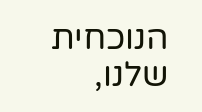הנוכחית שלנו,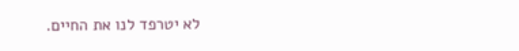לא יטרפד לנו את החיים.